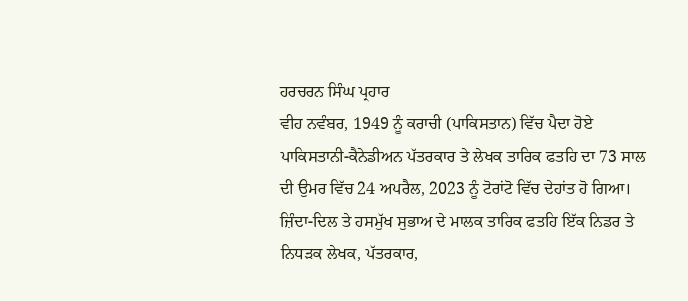ਹਰਚਰਨ ਸਿੰਘ ਪ੍ਰਹਾਰ
ਵੀਹ ਨਵੰਬਰ, 1949 ਨੂੰ ਕਰਾਚੀ (ਪਾਕਿਸਤਾਨ) ਵਿੱਚ ਪੈਦਾ ਹੋਏ ਪਾਕਿਸਤਾਨੀ-ਕੈਨੇਡੀਅਨ ਪੱਤਰਕਾਰ ਤੇ ਲੇਖਕ ਤਾਰਿਕ ਫਤਹਿ ਦਾ 73 ਸਾਲ ਦੀ ਉਮਰ ਵਿੱਚ 24 ਅਪਰੈਲ, 2023 ਨੂੰ ਟੋਰਾਂਟੋ ਵਿੱਚ ਦੇਹਾਂਤ ਹੋ ਗਿਆ। ਜ਼ਿੰਦਾ-ਦਿਲ ਤੇ ਹਸਮੁੱਖ ਸੁਭਾਅ ਦੇ ਮਾਲਕ ਤਾਰਿਕ ਫਤਹਿ ਇੱਕ ਨਿਡਰ ਤੇ ਨਿਧੜਕ ਲੇਖਕ, ਪੱਤਰਕਾਰ,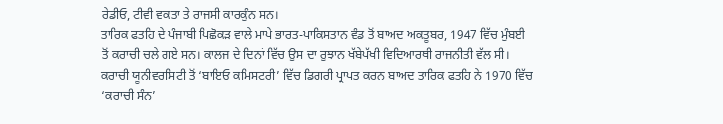ਰੇਡੀਓ, ਟੀਵੀ ਵਕਤਾ ਤੇ ਰਾਜਸੀ ਕਾਰਕੁੰਨ ਸਨ।
ਤਾਰਿਕ ਫਤਹਿ ਦੇ ਪੰਜਾਬੀ ਪਿਛੋਕੜ ਵਾਲੇ ਮਾਪੇ ਭਾਰਤ-ਪਾਕਿਸਤਾਨ ਵੰਡ ਤੋਂ ਬਾਅਦ ਅਕਤੂਬਰ, 1947 ਵਿੱਚ ਮੁੰਬਈ ਤੋਂ ਕਰਾਚੀ ਚਲੇ ਗਏ ਸਨ। ਕਾਲਜ ਦੇ ਦਿਨਾਂ ਵਿੱਚ ਉਸ ਦਾ ਰੁਝਾਨ ਖੱਬੇਪੱਖੀ ਵਿਦਿਆਰਥੀ ਰਾਜਨੀਤੀ ਵੱਲ ਸੀ। ਕਰਾਚੀ ਯੂਨੀਵਰਸਿਟੀ ਤੋਂ ‘ਬਾਇਓ ਕਮਿਸਟਰੀ’ ਵਿੱਚ ਡਿਗਰੀ ਪ੍ਰਾਪਤ ਕਰਨ ਬਾਅਦ ਤਾਰਿਕ ਫਤਹਿ ਨੇ 1970 ਵਿੱਚ ‘ਕਰਾਚੀ ਸੰਨ’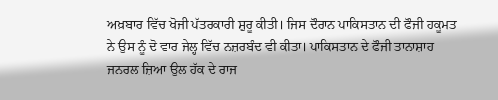ਅਖ਼ਬਾਰ ਵਿੱਚ ਖੋਜੀ ਪੱਤਰਕਾਰੀ ਸ਼ੁਰੂ ਕੀਤੀ। ਜਿਸ ਦੌਰਾਨ ਪਾਕਿਸਤਾਨ ਦੀ ਫੌਜੀ ਹਕੂਮਤ ਨੇ ਉਸ ਨੂੰ ਦੋ ਵਾਰ ਜੇਲ੍ਹ ਵਿੱਚ ਨਜ਼ਰਬੰਦ ਵੀ ਕੀਤਾ। ਪਾਕਿਸਤਾਨ ਦੇ ਫੌਜੀ ਤਾਨਾਸ਼ਾਹ ਜਨਰਲ ਜ਼ਿਆ ਉਲ ਹੱਕ ਦੇ ਰਾਜ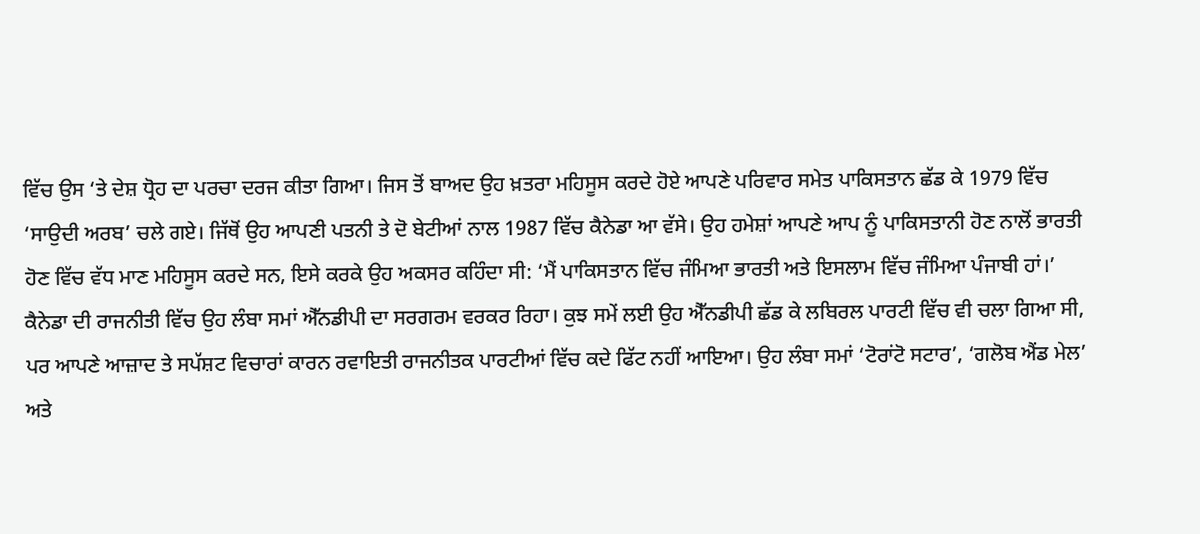ਵਿੱਚ ਉਸ ‘ਤੇ ਦੇਸ਼ ਧ੍ਰੋਹ ਦਾ ਪਰਚਾ ਦਰਜ ਕੀਤਾ ਗਿਆ। ਜਿਸ ਤੋਂ ਬਾਅਦ ਉਹ ਖ਼ਤਰਾ ਮਹਿਸੂਸ ਕਰਦੇ ਹੋਏ ਆਪਣੇ ਪਰਿਵਾਰ ਸਮੇਤ ਪਾਕਿਸਤਾਨ ਛੱਡ ਕੇ 1979 ਵਿੱਚ ‘ਸਾਉਦੀ ਅਰਬ’ ਚਲੇ ਗਏ। ਜਿੱਥੋਂ ਉਹ ਆਪਣੀ ਪਤਨੀ ਤੇ ਦੋ ਬੇਟੀਆਂ ਨਾਲ 1987 ਵਿੱਚ ਕੈਨੇਡਾ ਆ ਵੱਸੇ। ਉਹ ਹਮੇਸ਼ਾਂ ਆਪਣੇ ਆਪ ਨੂੰ ਪਾਕਿਸਤਾਨੀ ਹੋਣ ਨਾਲੋਂ ਭਾਰਤੀ ਹੋਣ ਵਿੱਚ ਵੱਧ ਮਾਣ ਮਹਿਸੂਸ ਕਰਦੇ ਸਨ, ਇਸੇ ਕਰਕੇ ਉਹ ਅਕਸਰ ਕਹਿੰਦਾ ਸੀ: ‘ਮੈਂ ਪਾਕਿਸਤਾਨ ਵਿੱਚ ਜੰਮਿਆ ਭਾਰਤੀ ਅਤੇ ਇਸਲਾਮ ਵਿੱਚ ਜੰਮਿਆ ਪੰਜਾਬੀ ਹਾਂ।’
ਕੈਨੇਡਾ ਦੀ ਰਾਜਨੀਤੀ ਵਿੱਚ ਉਹ ਲੰਬਾ ਸਮਾਂ ਐੱਨਡੀਪੀ ਦਾ ਸਰਗਰਮ ਵਰਕਰ ਰਿਹਾ। ਕੁਝ ਸਮੇਂ ਲਈ ਉਹ ਐੱਨਡੀਪੀ ਛੱਡ ਕੇ ਲਬਿਰਲ ਪਾਰਟੀ ਵਿੱਚ ਵੀ ਚਲਾ ਗਿਆ ਸੀ, ਪਰ ਆਪਣੇ ਆਜ਼ਾਦ ਤੇ ਸਪੱਸ਼ਟ ਵਿਚਾਰਾਂ ਕਾਰਨ ਰਵਾਇਤੀ ਰਾਜਨੀਤਕ ਪਾਰਟੀਆਂ ਵਿੱਚ ਕਦੇ ਫਿੱਟ ਨਹੀਂ ਆਇਆ। ਉਹ ਲੰਬਾ ਸਮਾਂ ‘ਟੋਰਾਂਟੋ ਸਟਾਰ’, ‘ਗਲੋਬ ਐਂਡ ਮੇਲ’ ਅਤੇ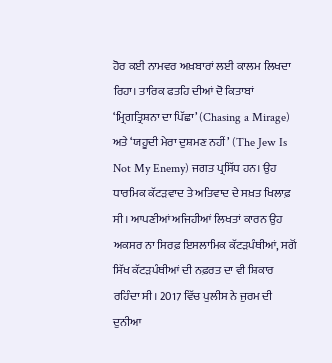ਹੋਰ ਕਈ ਨਾਮਵਰ ਅਖ਼ਬਾਰਾਂ ਲਈ ਕਾਲਮ ਲਿਖਦਾ ਰਿਹਾ। ਤਾਰਿਕ ਫਤਹਿ ਦੀਆਂ ਦੋ ਕਿਤਾਬਾਂ ‘ਮ੍ਰਿਗਤ੍ਰਿਸ਼ਨਾ ਦਾ ਪਿੱਛਾ’ (Chasing a Mirage) ਅਤੇ ‘ਯਹੂਦੀ ਮੇਰਾ ਦੁਸ਼ਮਣ ਨਹੀਂ’ (The Jew Is Not My Enemy) ਜਗਤ ਪ੍ਰਸਿੱਧ ਹਨ। ਉਹ ਧਾਰਮਿਕ ਕੱਟੜਵਾਦ ਤੇ ਅਤਿਵਾਦ ਦੇ ਸਖ਼ਤ ਖਿਲਾਫ਼ ਸੀ। ਆਪਣੀਆਂ ਅਜਿਹੀਆਂ ਲਿਖਤਾਂ ਕਾਰਨ ਉਹ ਅਕਸਰ ਨਾ ਸਿਰਫ਼ ਇਸਲਾਮਿਕ ਕੱਟੜਪੰਥੀਆਂ, ਸਗੋਂ ਸਿੱਖ ਕੱਟੜਪੰਥੀਆਂ ਦੀ ਨਫ਼ਰਤ ਦਾ ਵੀ ਸ਼ਿਕਾਰ ਰਹਿੰਦਾ ਸੀ। 2017 ਵਿੱਚ ਪੁਲੀਸ ਨੇ ਜੁਰਮ ਦੀ ਦੁਨੀਆ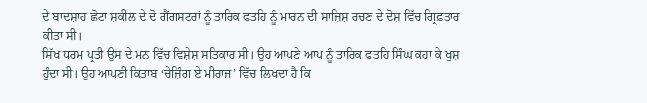ਦੇ ਬਾਦਸ਼ਾਹ ਛੋਟਾ ਸ਼ਕੀਲ ਦੇ ਦੋ ਗੈਂਗਸਟਰਾਂ ਨੂੰ ਤਾਰਿਕ ਫਤਹਿ ਨੂੰ ਮਾਰਨ ਦੀ ਸਾਜ਼ਿਸ਼ ਰਚਣ ਦੇ ਦੋਸ਼ ਵਿੱਚ ਗ੍ਰਿਫ਼ਤਾਰ ਕੀਤਾ ਸੀ।
ਸਿੱਖ ਧਰਮ ਪ੍ਰਤੀ ਉਸ ਦੇ ਮਨ ਵਿੱਚ ਵਿਸ਼ੇਸ਼ ਸਤਿਕਾਰ ਸੀ। ਉਹ ਆਪਣੇ ਆਪ ਨੂੰ ਤਾਰਿਕ ਫਤਹਿ ਸਿੰਘ ਕਹਾ ਕੇ ਖੁਸ਼ ਹੁੰਦਾ ਸੀ। ਉਹ ਆਪਣੀ ਕਿਤਾਬ ‘ਚੇਜ਼ਿੰਗ ਏ ਮੀਰਾਜ’ ਵਿੱਚ ਲਿਖਦਾ ਹੈ ਕਿ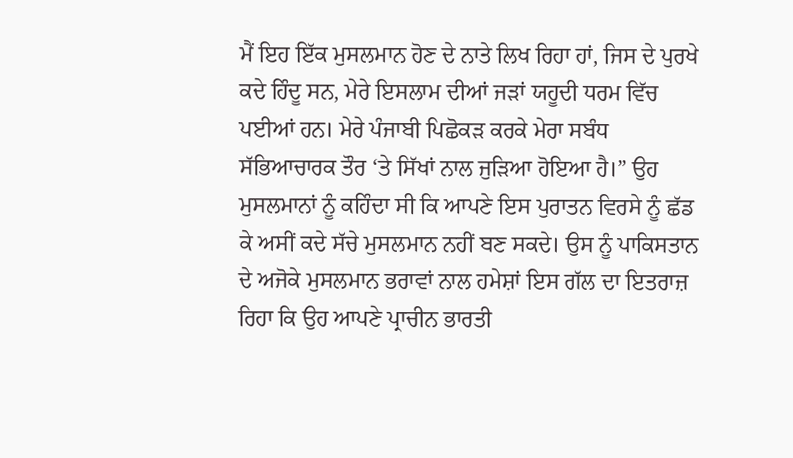ਮੈਂ ਇਹ ਇੱਕ ਮੁਸਲਮਾਨ ਹੋਣ ਦੇ ਨਾਤੇ ਲਿਖ ਰਿਹਾ ਹਾਂ, ਜਿਸ ਦੇ ਪੁਰਖੇ ਕਦੇ ਹਿੰਦੂ ਸਨ, ਮੇਰੇ ਇਸਲਾਮ ਦੀਆਂ ਜੜਾਂ ਯਹੂਦੀ ਧਰਮ ਵਿੱਚ ਪਈਆਂ ਹਨ। ਮੇਰੇ ਪੰਜਾਬੀ ਪਿਛੋਕੜ ਕਰਕੇ ਮੇਰਾ ਸਬੰਧ ਸੱਭਿਆਚਾਰਕ ਤੌਰ ‘ਤੇ ਸਿੱਖਾਂ ਨਾਲ ਜੁੜਿਆ ਹੋਇਆ ਹੈ।” ਉਹ ਮੁਸਲਮਾਨਾਂ ਨੂੰ ਕਹਿੰਦਾ ਸੀ ਕਿ ਆਪਣੇ ਇਸ ਪੁਰਾਤਨ ਵਿਰਸੇ ਨੂੰ ਛੱਡ ਕੇ ਅਸੀਂ ਕਦੇ ਸੱਚੇ ਮੁਸਲਮਾਨ ਨਹੀਂ ਬਣ ਸਕਦੇ। ਉਸ ਨੂੰ ਪਾਕਿਸਤਾਨ ਦੇ ਅਜੋਕੇ ਮੁਸਲਮਾਨ ਭਰਾਵਾਂ ਨਾਲ ਹਮੇਸ਼ਾਂ ਇਸ ਗੱਲ ਦਾ ਇਤਰਾਜ਼ ਰਿਹਾ ਕਿ ਉਹ ਆਪਣੇ ਪ੍ਰਾਚੀਨ ਭਾਰਤੀ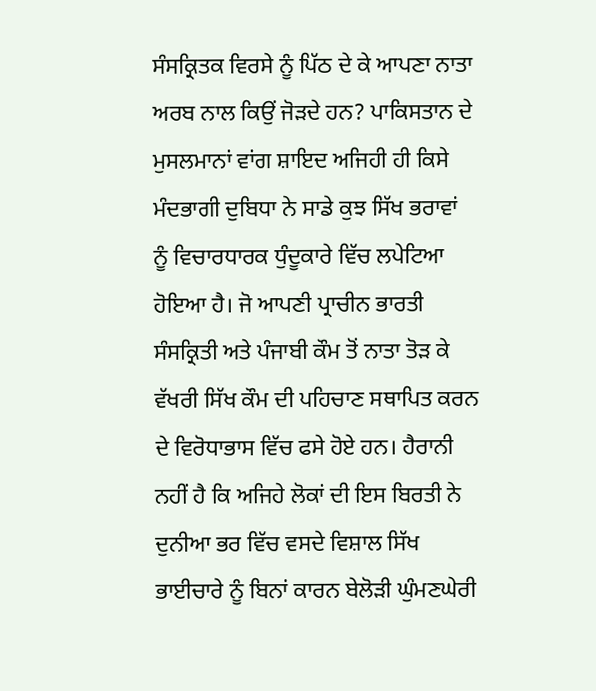ਸੰਸਕ੍ਰਿਤਕ ਵਿਰਸੇ ਨੂੰ ਪਿੱਠ ਦੇ ਕੇ ਆਪਣਾ ਨਾਤਾ ਅਰਬ ਨਾਲ ਕਿਉਂ ਜੋੜਦੇ ਹਨ? ਪਾਕਿਸਤਾਨ ਦੇ ਮੁਸਲਮਾਨਾਂ ਵਾਂਗ ਸ਼ਾਇਦ ਅਜਿਹੀ ਹੀ ਕਿਸੇ ਮੰਦਭਾਗੀ ਦੁਬਿਧਾ ਨੇ ਸਾਡੇ ਕੁਝ ਸਿੱਖ ਭਰਾਵਾਂ ਨੂੰ ਵਿਚਾਰਧਾਰਕ ਧੁੰਦੂਕਾਰੇ ਵਿੱਚ ਲਪੇਟਿਆ ਹੋਇਆ ਹੈ। ਜੋ ਆਪਣੀ ਪ੍ਰਾਚੀਨ ਭਾਰਤੀ ਸੰਸਕ੍ਰਿਤੀ ਅਤੇ ਪੰਜਾਬੀ ਕੌਮ ਤੋਂ ਨਾਤਾ ਤੋੜ ਕੇ ਵੱਖਰੀ ਸਿੱਖ ਕੌਮ ਦੀ ਪਹਿਚਾਣ ਸਥਾਪਿਤ ਕਰਨ ਦੇ ਵਿਰੋਧਾਭਾਸ ਵਿੱਚ ਫਸੇ ਹੋਏ ਹਨ। ਹੈਰਾਨੀ ਨਹੀਂ ਹੈ ਕਿ ਅਜਿਹੇ ਲੋਕਾਂ ਦੀ ਇਸ ਬਿਰਤੀ ਨੇ ਦੁਨੀਆ ਭਰ ਵਿੱਚ ਵਸਦੇ ਵਿਸ਼ਾਲ ਸਿੱਖ ਭਾਈਚਾਰੇ ਨੂੰ ਬਿਨਾਂ ਕਾਰਨ ਬੇਲੋੜੀ ਘੁੰਮਣਘੇਰੀ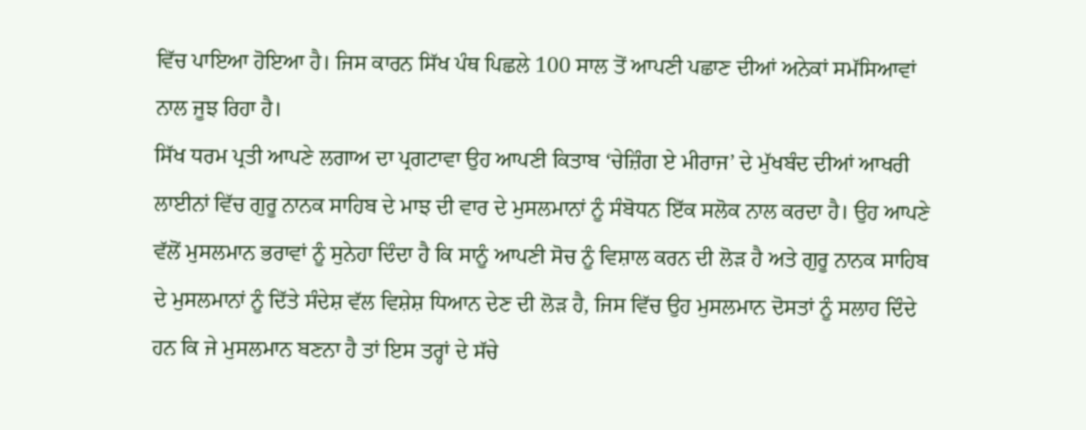ਵਿੱਚ ਪਾਇਆ ਹੋਇਆ ਹੈ। ਜਿਸ ਕਾਰਨ ਸਿੱਖ ਪੰਥ ਪਿਛਲੇ 100 ਸਾਲ ਤੋਂ ਆਪਣੀ ਪਛਾਣ ਦੀਆਂ ਅਨੇਕਾਂ ਸਮੱਸਿਆਵਾਂ ਨਾਲ ਜੂਝ ਰਿਹਾ ਹੈ।
ਸਿੱਖ ਧਰਮ ਪ੍ਰਤੀ ਆਪਣੇ ਲਗਾਅ ਦਾ ਪ੍ਰਗਟਾਵਾ ਉਹ ਆਪਣੀ ਕਿਤਾਬ ‘ਚੇਜ਼ਿੰਗ ਏ ਮੀਰਾਜ’ ਦੇ ਮੁੱਖਬੰਦ ਦੀਆਂ ਆਖਰੀ ਲਾਈਨਾਂ ਵਿੱਚ ਗੁਰੂ ਨਾਨਕ ਸਾਹਿਬ ਦੇ ਮਾਝ ਦੀ ਵਾਰ ਦੇ ਮੁਸਲਮਾਨਾਂ ਨੂੰ ਸੰਬੋਧਨ ਇੱਕ ਸਲੋਕ ਨਾਲ ਕਰਦਾ ਹੈ। ਉਹ ਆਪਣੇ ਵੱਲੋਂ ਮੁਸਲਮਾਨ ਭਰਾਵਾਂ ਨੂੰ ਸੁਨੇਹਾ ਦਿੰਦਾ ਹੈ ਕਿ ਸਾਨੂੰ ਆਪਣੀ ਸੋਚ ਨੂੰ ਵਿਸ਼ਾਲ ਕਰਨ ਦੀ ਲੋੜ ਹੈ ਅਤੇ ਗੁਰੂ ਨਾਨਕ ਸਾਹਿਬ ਦੇ ਮੁਸਲਮਾਨਾਂ ਨੂੰ ਦਿੱਤੇ ਸੰਦੇਸ਼ ਵੱਲ ਵਿਸ਼ੇਸ਼ ਧਿਆਨ ਦੇਣ ਦੀ ਲੋੜ ਹੈ, ਜਿਸ ਵਿੱਚ ਉਹ ਮੁਸਲਮਾਨ ਦੋਸਤਾਂ ਨੂੰ ਸਲਾਹ ਦਿੰਦੇ ਹਨ ਕਿ ਜੇ ਮੁਸਲਮਾਨ ਬਣਨਾ ਹੈ ਤਾਂ ਇਸ ਤਰ੍ਹਾਂ ਦੇ ਸੱਚੇ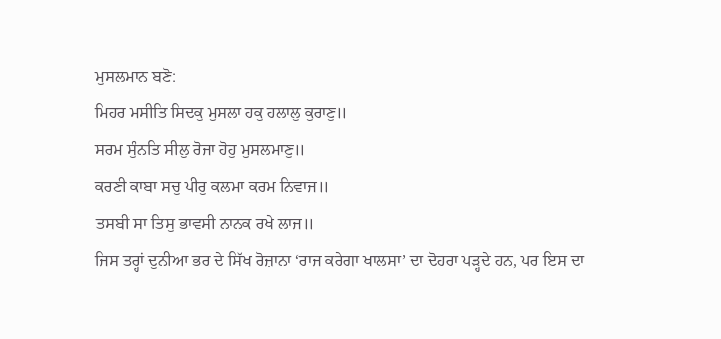ਮੁਸਲਮਾਨ ਬਣੋ:
ਮਿਹਰ ਮਸੀਤਿ ਸਿਦਕੁ ਮੁਸਲਾ ਹਕੁ ਹਲਾਲੁ ਕੁਰਾਣੁ॥
ਸਰਮ ਸੁੰਨਤਿ ਸੀਲੁ ਰੋਜਾ ਹੋਹੁ ਮੁਸਲਮਾਣੁ॥
ਕਰਣੀ ਕਾਬਾ ਸਚੁ ਪੀਰੁ ਕਲਮਾ ਕਰਮ ਨਿਵਾਜ॥
ਤਸਬੀ ਸਾ ਤਿਸੁ ਭਾਵਸੀ ਨਾਨਕ ਰਖੇ ਲਾਜ॥
ਜਿਸ ਤਰ੍ਹਾਂ ਦੁਨੀਆ ਭਰ ਦੇ ਸਿੱਖ ਰੋਜ਼ਾਨਾ ‘ਰਾਜ ਕਰੇਗਾ ਖਾਲਸਾ’ ਦਾ ਦੋਹਰਾ ਪੜ੍ਹਦੇ ਹਨ, ਪਰ ਇਸ ਦਾ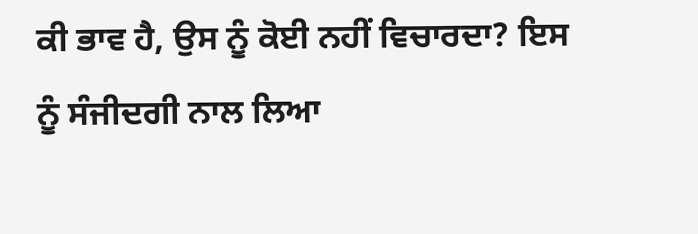ਕੀ ਭਾਵ ਹੈ, ਉਸ ਨੂੰ ਕੋਈ ਨਹੀਂ ਵਿਚਾਰਦਾ? ਇਸ ਨੂੰ ਸੰਜੀਦਗੀ ਨਾਲ ਲਿਆ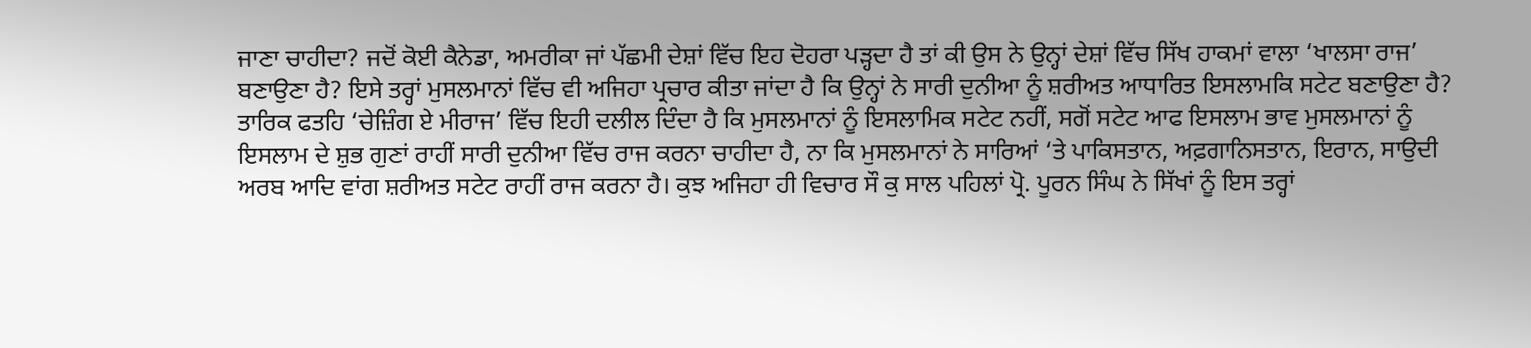ਜਾਣਾ ਚਾਹੀਦਾ? ਜਦੋਂ ਕੋਈ ਕੈਨੇਡਾ, ਅਮਰੀਕਾ ਜਾਂ ਪੱਛਮੀ ਦੇਸ਼ਾਂ ਵਿੱਚ ਇਹ ਦੋਹਰਾ ਪੜ੍ਹਦਾ ਹੈ ਤਾਂ ਕੀ ਉਸ ਨੇ ਉਨ੍ਹਾਂ ਦੇਸ਼ਾਂ ਵਿੱਚ ਸਿੱਖ ਹਾਕਮਾਂ ਵਾਲਾ ‘ਖਾਲਸਾ ਰਾਜ’ ਬਣਾਉਣਾ ਹੈ? ਇਸੇ ਤਰ੍ਹਾਂ ਮੁਸਲਮਾਨਾਂ ਵਿੱਚ ਵੀ ਅਜਿਹਾ ਪ੍ਰਚਾਰ ਕੀਤਾ ਜਾਂਦਾ ਹੈ ਕਿ ਉਨ੍ਹਾਂ ਨੇ ਸਾਰੀ ਦੁਨੀਆ ਨੂੰ ਸ਼ਰੀਅਤ ਆਧਾਰਿਤ ਇਸਲਾਮਕਿ ਸਟੇਟ ਬਣਾਉਣਾ ਹੈ? ਤਾਰਿਕ ਫਤਹਿ ‘ਚੇਜ਼ਿੰਗ ਏ ਮੀਰਾਜ’ ਵਿੱਚ ਇਹੀ ਦਲੀਲ ਦਿੰਦਾ ਹੈ ਕਿ ਮੁਸਲਮਾਨਾਂ ਨੂੰ ਇਸਲਾਮਿਕ ਸਟੇਟ ਨਹੀਂ, ਸਗੋਂ ਸਟੇਟ ਆਫ ਇਸਲਾਮ ਭਾਵ ਮੁਸਲਮਾਨਾਂ ਨੂੰ ਇਸਲਾਮ ਦੇ ਸ਼ੁਭ ਗੁਣਾਂ ਰਾਹੀਂ ਸਾਰੀ ਦੁਨੀਆ ਵਿੱਚ ਰਾਜ ਕਰਨਾ ਚਾਹੀਦਾ ਹੈ, ਨਾ ਕਿ ਮੁਸਲਮਾਨਾਂ ਨੇ ਸਾਰਿਆਂ ‘ਤੇ ਪਾਕਿਸਤਾਨ, ਅਫ਼ਗਾਨਿਸਤਾਨ, ਇਰਾਨ, ਸਾਉਦੀ ਅਰਬ ਆਦਿ ਵਾਂਗ ਸ਼ਰੀਅਤ ਸਟੇਟ ਰਾਹੀਂ ਰਾਜ ਕਰਨਾ ਹੈ। ਕੁਝ ਅਜਿਹਾ ਹੀ ਵਿਚਾਰ ਸੌ ਕੁ ਸਾਲ ਪਹਿਲਾਂ ਪ੍ਰੋ. ਪੂਰਨ ਸਿੰਘ ਨੇ ਸਿੱਖਾਂ ਨੂੰ ਇਸ ਤਰ੍ਹਾਂ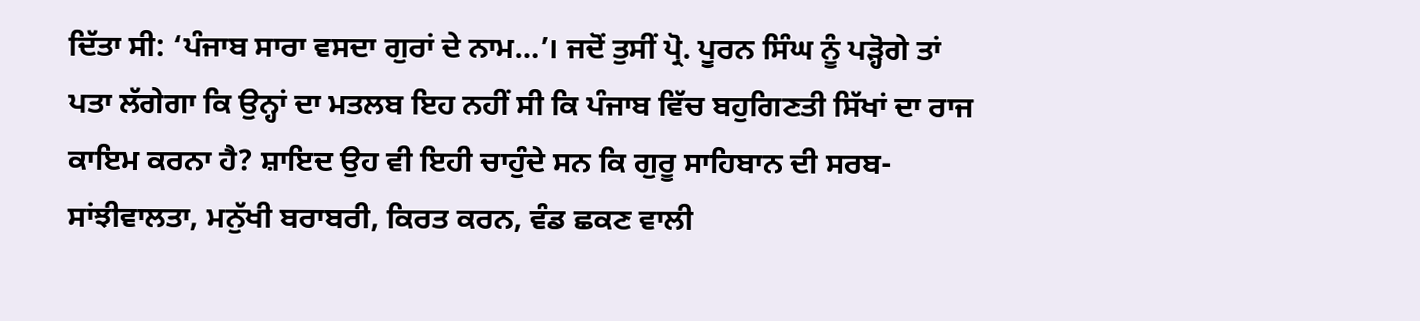ਦਿੱਤਾ ਸੀ: ‘ਪੰਜਾਬ ਸਾਰਾ ਵਸਦਾ ਗੁਰਾਂ ਦੇ ਨਾਮ…’। ਜਦੋਂ ਤੁਸੀਂ ਪ੍ਰੋ. ਪੂਰਨ ਸਿੰਘ ਨੂੰ ਪੜ੍ਹੋਗੇ ਤਾਂ ਪਤਾ ਲੱਗੇਗਾ ਕਿ ਉਨ੍ਹਾਂ ਦਾ ਮਤਲਬ ਇਹ ਨਹੀਂ ਸੀ ਕਿ ਪੰਜਾਬ ਵਿੱਚ ਬਹੁਗਿਣਤੀ ਸਿੱਖਾਂ ਦਾ ਰਾਜ ਕਾਇਮ ਕਰਨਾ ਹੈ? ਸ਼ਾਇਦ ਉਹ ਵੀ ਇਹੀ ਚਾਹੁੰਦੇ ਸਨ ਕਿ ਗੁਰੂ ਸਾਹਿਬਾਨ ਦੀ ਸਰਬ-ਸਾਂਝੀਵਾਲਤਾ, ਮਨੁੱਖੀ ਬਰਾਬਰੀ, ਕਿਰਤ ਕਰਨ, ਵੰਡ ਛਕਣ ਵਾਲੀ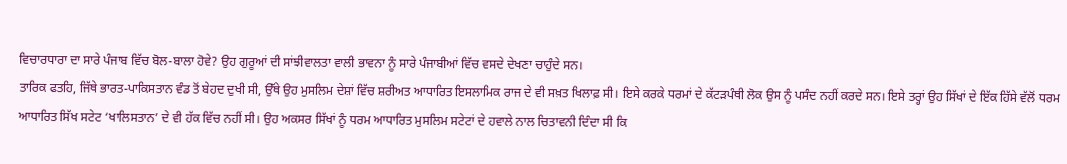ਵਿਚਾਰਧਾਰਾ ਦਾ ਸਾਰੇ ਪੰਜਾਬ ਵਿੱਚ ਬੋਲ-ਬਾਲਾ ਹੋਵੇ? ਉਹ ਗੁਰੂਆਂ ਦੀ ਸਾਂਝੀਵਾਲਤਾ ਵਾਲੀ ਭਾਵਨਾ ਨੂੰ ਸਾਰੇ ਪੰਜਾਬੀਆਂ ਵਿੱਚ ਵਸਦੇ ਦੇਖਣਾ ਚਾਹੁੰਦੇ ਸਨ।
ਤਾਰਿਕ ਫਤਹਿ, ਜਿੱਥੇ ਭਾਰਤ-ਪਾਕਿਸਤਾਨ ਵੰਡ ਤੋਂ ਬੇਹਦ ਦੁਖੀ ਸੀ, ਉੱਥੇ ਉਹ ਮੁਸਲਿਮ ਦੇਸ਼ਾਂ ਵਿੱਚ ਸ਼ਰੀਅਤ ਆਧਾਰਿਤ ਇਸਲਾਮਿਕ ਰਾਜ ਦੇ ਵੀ ਸਖ਼ਤ ਖਿਲਾਫ਼ ਸੀ। ਇਸੇ ਕਰਕੇ ਧਰਮਾਂ ਦੇ ਕੱਟੜਪੰਥੀ ਲੋਕ ਉਸ ਨੂੰ ਪਸੰਦ ਨਹੀਂ ਕਰਦੇ ਸਨ। ਇਸੇ ਤਰ੍ਹਾਂ ਉਹ ਸਿੱਖਾਂ ਦੇ ਇੱਕ ਹਿੱਸੇ ਵੱਲੋਂ ਧਰਮ ਆਧਾਰਿਤ ਸਿੱਖ ਸਟੇਟ ‘ਖਾਲਿਸਤਾਨ’ ਦੇ ਵੀ ਹੱਕ ਵਿੱਚ ਨਹੀਂ ਸੀ। ਉਹ ਅਕਸਰ ਸਿੱਖਾਂ ਨੂੰ ਧਰਮ ਆਧਾਰਿਤ ਮੁਸਲਿਮ ਸਟੇਟਾਂ ਦੇ ਹਵਾਲੇ ਨਾਲ ਚਿਤਾਵਨੀ ਦਿੰਦਾ ਸੀ ਕਿ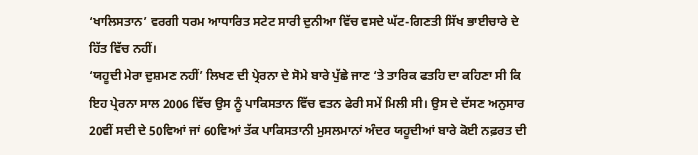‘ਖਾਲਿਸਤਾਨ’ ਵਰਗੀ ਧਰਮ ਆਧਾਰਿਤ ਸਟੇਟ ਸਾਰੀ ਦੁਨੀਆ ਵਿੱਚ ਵਸਦੇ ਘੱਟ-ਗਿਣਤੀ ਸਿੱਖ ਭਾਈਚਾਰੇ ਦੇ ਹਿੱਤ ਵਿੱਚ ਨਹੀਂ।
‘ਯਹੂਦੀ ਮੇਰਾ ਦੁਸ਼ਮਣ ਨਹੀਂ’ ਲਿਖਣ ਦੀ ਪ੍ਰੇਰਨਾ ਦੇ ਸੋਮੇ ਬਾਰੇ ਪੁੱਛੇ ਜਾਣ ‘ਤੇ ਤਾਰਿਕ ਫਤਹਿ ਦਾ ਕਹਿਣਾ ਸੀ ਕਿ ਇਹ ਪ੍ਰੇਰਨਾ ਸਾਲ 2006 ਵਿੱਚ ਉਸ ਨੂੰ ਪਾਕਿਸਤਾਨ ਵਿੱਚ ਵਤਨ ਫੇਰੀ ਸਮੇਂ ਮਿਲੀ ਸੀ। ਉਸ ਦੇ ਦੱਸਣ ਅਨੁਸਾਰ 20ਵੀਂ ਸਦੀ ਦੇ 50ਵਿਆਂ ਜਾਂ 60ਵਿਆਂ ਤੱਕ ਪਾਕਿਸਤਾਨੀ ਮੁਸਲਮਾਨਾਂ ਅੰਦਰ ਯਹੂਦੀਆਂ ਬਾਰੇ ਕੋਈ ਨਫ਼ਰਤ ਦੀ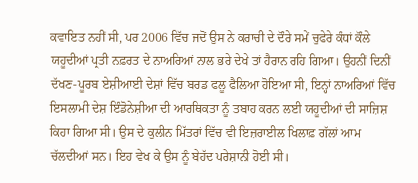ਕਵਾਇਤ ਨਹੀਂ ਸੀ, ਪਰ 2006 ਵਿੱਚ ਜਦੋਂ ਉਸ ਨੇ ਕਰਾਚੀ ਦੇ ਦੌਰੇ ਸਮੇਂ ਚੁਫੇਰੇ ਕੰਧਾਂ ਕੌਲੇ ਯਹੂਦੀਆਂ ਪ੍ਰਤੀ ਨਫ਼ਰਤ ਦੇ ਨਾਅਰਿਆਂ ਨਾਲ ਭਰੇ ਦੇਖੇ ਤਾਂ ਹੈਰਾਨ ਰਹਿ ਗਿਆ। ਉਹਨੀਂ ਦਿਨੀਂ ਦੱਖਣ-ਪੂਰਬ ਏਸ਼ੀਆਈ ਦੇਸ਼ਾਂ ਵਿੱਚ ਬਰਡ ਫਲੂ ਫੈਲਿਆ ਹੋਇਆ ਸੀ, ਇਨ੍ਹਾਂ ਨਾਅਰਿਆਂ ਵਿੱਚ ਇਸਲਾਮੀ ਦੇਸ਼ ਇੰਡੋਨੇਸ਼ੀਆ ਦੀ ਆਰਥਿਕਤਾ ਨੂੰ ਤਬਾਹ ਕਰਨ ਲਈ ਯਹੂਦੀਆਂ ਦੀ ਸਾਜ਼ਿਸ਼ ਕਿਹਾ ਗਿਆ ਸੀ। ਉਸ ਦੇ ਕੁਲੀਨ ਮਿੱਤਰਾਂ ਵਿੱਚ ਵੀ ਇਜ਼ਰਾਈਲ ਖਿਲਾਫ਼ ਗੱਲਾਂ ਆਮ ਚੱਲਦੀਆਂ ਸਨ। ਇਹ ਵੇਖ ਕੇ ਉਸ ਨੂੰ ਬੇਹੱਦ ਪਰੇਸ਼ਾਨੀ ਹੋਈ ਸੀ।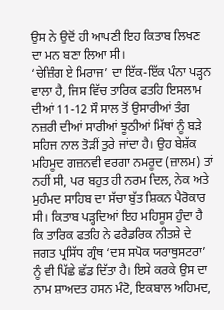ਉਸ ਨੇ ਉਦੋਂ ਹੀ ਆਪਣੀ ਇਹ ਕਿਤਾਬ ਲਿਖਣ ਦਾ ਮਨ ਬਣਾ ਲਿਆ ਸੀ।
‘ਚੇਜ਼ਿੰਗ ਏ ਮਿਰਾਜ’ ਦਾ ਇੱਕ-ਇੱਕ ਪੰਨਾ ਪੜ੍ਹਨ ਵਾਲਾ ਹੈ, ਜਿਸ ਵਿੱਚ ਤਾਰਿਕ ਫਤਹਿ ਇਸਲਾਮ ਦੀਆਂ 11-12 ਸੌ ਸਾਲ ਤੋਂ ਉਸਾਰੀਆਂ ਤੰਗ ਨਜ਼ਰੀ ਦੀਆਂ ਸਾਰੀਆਂ ਝੂਠੀਆਂ ਮਿੱਥਾਂ ਨੂੰ ਬੜੇ ਸਹਿਜ ਨਾਲ ਤੋੜੀਂ ਤੁਰੇ ਜਾਂਦਾ ਹੈ। ਉਹ ਬੇਸ਼ੱਕ ਮਹਿਮੂਦ ਗਜ਼ਨਵੀ ਵਰਗਾ ਨਮਰੂਦ (ਜ਼ਾਲਮ) ਤਾਂ ਨਹੀਂ ਸੀ, ਪਰ ਬਹੁਤ ਹੀ ਨਰਮ ਦਿਲ, ਨੇਕ ਅਤੇ ਮੁਹੰਮਦ ਸਾਹਿਬ ਦਾ ਸੱਚਾ ਬੁੱਤ ਸ਼ਿਕਨ ਪੈਰੋਕਾਰ ਸੀ। ਕਿਤਾਬ ਪੜ੍ਹਦਿਆਂ ਇਹ ਮਹਿਸੂਸ ਹੁੰਦਾ ਹੈ ਕਿ ਤਾਰਿਕ ਫਤਹਿ ਨੇ ਫਰੈਡਰਿਕ ਨੀਤਸ਼ੇ ਦੇ ਜਗਤ ਪ੍ਰਸਿੱਧ ਗ੍ਰੰਥ ‘ਦਸ ਸਪੋਕ ਯਰਾਥੁਸਟਰਾ’ ਨੂੰ ਵੀ ਪਿੱਛੇ ਛੱਡ ਦਿੱਤਾ ਹੈ। ਇਸੇ ਕਰਕੇ ਉਸ ਦਾ ਨਾਮ ਸ਼ਾਅਦਤ ਹਸਨ ਮੰਟੋ, ਇਕਬਾਲ ਅਹਿਮਦ,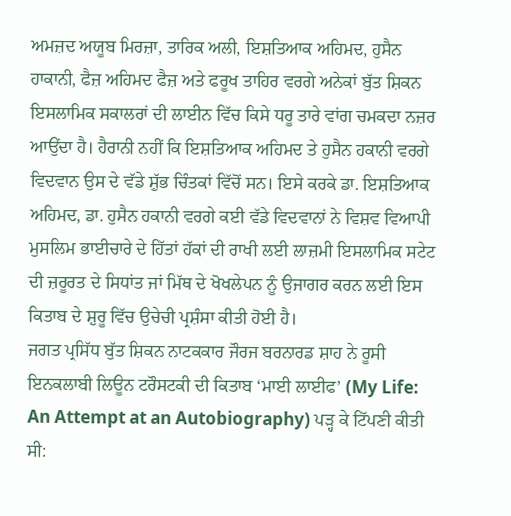ਅਮਜ਼ਦ ਅਯੂਬ ਮਿਰਜ਼ਾ, ਤਾਰਿਕ ਅਲੀ, ਇਸ਼ਤਿਆਕ ਅਹਿਮਦ, ਹੁਸੈਨ ਹਾਕਾਨੀ, ਫੈਜ਼ ਅਹਿਮਦ ਫੈਜ਼ ਅਤੇ ਫਰੂਖ ਤਾਹਿਰ ਵਰਗੇ ਅਨੇਕਾਂ ਬੁੱਤ ਸ਼ਿਕਨ ਇਸਲਾਮਿਕ ਸਕਾਲਰਾਂ ਦੀ ਲਾਈਨ ਵਿੱਚ ਕਿਸੇ ਧਰੂ ਤਾਰੇ ਵਾਂਗ ਚਮਕਦਾ ਨਜ਼ਰ ਆਉਂਦਾ ਹੈ। ਹੈਰਾਨੀ ਨਹੀਂ ਕਿ ਇਸ਼ਤਿਆਕ ਅਹਿਮਦ ਤੇ ਹੁਸੈਨ ਹਕਾਨੀ ਵਰਗੇ ਵਿਦਵਾਨ ਉਸ ਦੇ ਵੱਡੇ ਸ਼ੁੱਭ ਚਿੰਤਕਾਂ ਵਿੱਚੋਂ ਸਨ। ਇਸੇ ਕਰਕੇ ਡਾ. ਇਸ਼ਤਿਆਕ ਅਹਿਮਦ, ਡਾ. ਹੁਸੈਨ ਹਕਾਨੀ ਵਰਗੇ ਕਈ ਵੱਡੇ ਵਿਦਵਾਨਾਂ ਨੇ ਵਿਸ਼ਵ ਵਿਆਪੀ ਮੁਸਲਿਮ ਭਾਈਚਾਰੇ ਦੇ ਹਿੱਤਾਂ ਹੱਕਾਂ ਦੀ ਰਾਖੀ ਲਈ ਲਾਜ਼ਮੀ ਇਸਲਾਮਿਕ ਸਟੇਟ ਦੀ ਜ਼ਰੂਰਤ ਦੇ ਸਿਧਾਂਤ ਜਾਂ ਮਿੱਥ ਦੇ ਖੋਖਲੇਪਨ ਨੂੰ ਉਜਾਗਰ ਕਰਨ ਲਈ ਇਸ ਕਿਤਾਬ ਦੇ ਸ਼ੁਰੂ ਵਿੱਚ ਉਚੇਚੀ ਪ੍ਰਸ਼ੰਸਾ ਕੀਤੀ ਹੋਈ ਹੈ।
ਜਗਤ ਪ੍ਰਸਿੱਧ ਬੁੱਤ ਸ਼ਿਕਨ ਨਾਟਕਕਾਰ ਜੌਰਜ ਬਰਨਾਰਡ ਸ਼ਾਹ ਨੇ ਰੂਸੀ ਇਨਕਲਾਬੀ ਲਿਊਨ ਟਰੌਸਟਕੀ ਦੀ ਕਿਤਾਬ ‘ਮਾਈ ਲਾਈਫ’ (My Life: An Attempt at an Autobiography) ਪੜ੍ਹ ਕੇ ਟਿੱਪਣੀ ਕੀਤੀ ਸੀ: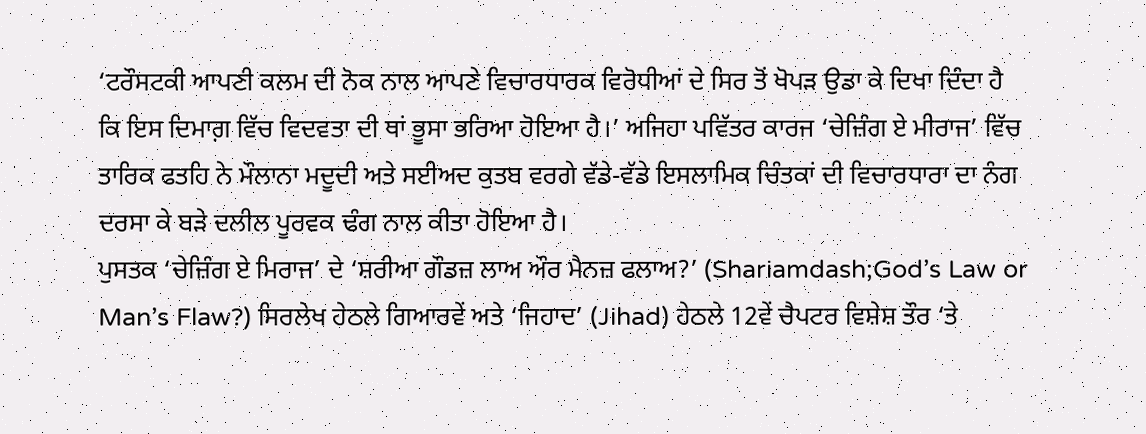‘ਟਰੌਸਟਕੀ ਆਪਣੀ ਕਲਮ ਦੀ ਨੋਕ ਨਾਲ ਆਪਣੇ ਵਿਚਾਰਧਾਰਕ ਵਿਰੋਧੀਆਂ ਦੇ ਸਿਰ ਤੋਂ ਖੋਪੜ ਉਡਾ ਕੇ ਦਿਖਾ ਦਿੰਦਾ ਹੈ ਕਿ ਇਸ ਦਿਮਾਗ਼ ਵਿੱਚ ਵਿਦਵਤਾ ਦੀ ਥਾਂ ਭੂਸਾ ਭਰਿਆ ਹੋਇਆ ਹੈ।’ ਅਜਿਹਾ ਪਵਿੱਤਰ ਕਾਰਜ ‘ਚੇਜ਼ਿੰਗ ਏ ਮੀਰਾਜ’ ਵਿੱਚ ਤਾਰਿਕ ਫਤਹਿ ਨੇ ਮੌਲਾਨਾ ਮਦੂਦੀ ਅਤੇ ਸਈਅਦ ਕੁਤਬ ਵਰਗੇ ਵੱਡੇ-ਵੱਡੇ ਇਸਲਾਮਿਕ ਚਿੰਤਕਾਂ ਦੀ ਵਿਚਾਰਧਾਰਾ ਦਾ ਨੰਗ ਦਰਸਾ ਕੇ ਬੜੇ ਦਲੀਲ ਪੂਰਵਕ ਢੰਗ ਨਾਲ ਕੀਤਾ ਹੋਇਆ ਹੈ।
ਪੁਸਤਕ ‘ਚੇਜ਼ਿੰਗ ਏ ਮਿਰਾਜ’ ਦੇ ‘ਸ਼ਰੀਆ ਗੌਡਜ਼ ਲਾਅ ਔਰ ਮੈਨਜ਼ ਫਲਾਅ?’ (Shariamdash;God’s Law or Man’s Flaw?) ਸਿਰਲੇਖ ਹੇਠਲੇ ਗਿਆਰਵੇਂ ਅਤੇ ‘ਜਿਹਾਦ’ (Jihad) ਹੇਠਲੇ 12ਵੇਂ ਚੈਪਟਰ ਵਿਸ਼ੇਸ਼ ਤੌਰ ‘ਤੇ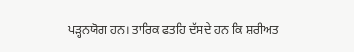ਪੜ੍ਹਨਯੋਗ ਹਨ। ਤਾਰਿਕ ਫਤਹਿ ਦੱਸਦੇ ਹਨ ਕਿ ਸ਼ਰੀਅਤ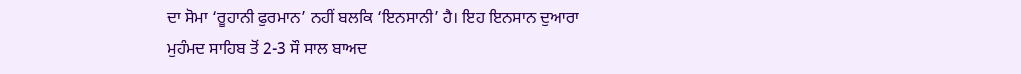ਦਾ ਸੋਮਾ ‘ਰੂਹਾਨੀ ਫੁਰਮਾਨ’ ਨਹੀਂ ਬਲਕਿ ‘ਇਨਸਾਨੀ’ ਹੈ। ਇਹ ਇਨਸਾਨ ਦੁਆਰਾ ਮੁਹੰਮਦ ਸਾਹਿਬ ਤੋਂ 2-3 ਸੌ ਸਾਲ ਬਾਅਦ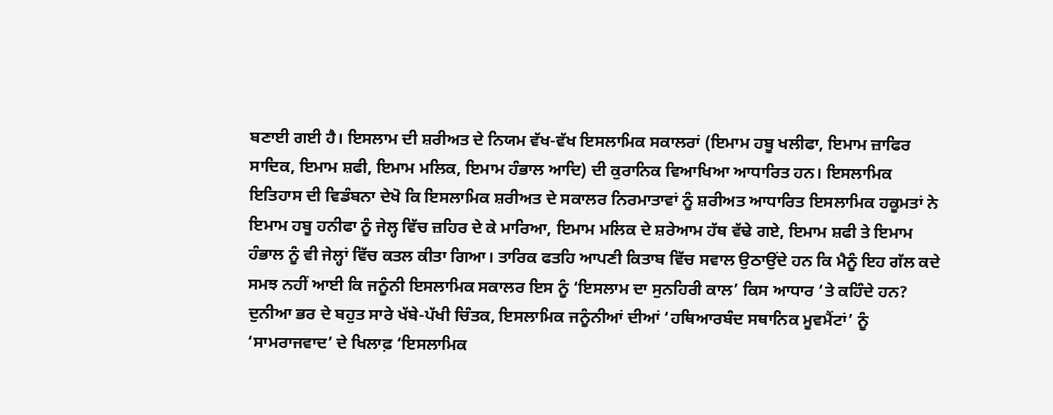ਬਣਾਈ ਗਈ ਹੈ। ਇਸਲਾਮ ਦੀ ਸ਼ਰੀਅਤ ਦੇ ਨਿਯਮ ਵੱਖ-ਵੱਖ ਇਸਲਾਮਿਕ ਸਕਾਲਰਾਂ (ਇਮਾਮ ਹਬੂ ਖਲੀਫਾ, ਇਮਾਮ ਜ਼ਾਫਿਰ ਸਾਦਿਕ, ਇਮਾਮ ਸ਼ਫੀ, ਇਮਾਮ ਮਲਿਕ, ਇਮਾਮ ਹੰਭਾਲ ਆਦਿ) ਦੀ ਕੁਰਾਨਿਕ ਵਿਆਖਿਆ ਆਧਾਰਿਤ ਹਨ। ਇਸਲਾਮਿਕ ਇਤਿਹਾਸ ਦੀ ਵਿਡੰਬਨਾ ਦੇਖੋ ਕਿ ਇਸਲਾਮਿਕ ਸ਼ਰੀਅਤ ਦੇ ਸਕਾਲਰ ਨਿਰਮਾਤਾਵਾਂ ਨੂੰ ਸ਼ਰੀਅਤ ਆਧਾਰਿਤ ਇਸਲਾਮਿਕ ਹਕੂਮਤਾਂ ਨੇ ਇਮਾਮ ਹਬੂ ਹਨੀਫਾ ਨੂੰ ਜੇਲ੍ਹ ਵਿੱਚ ਜ਼ਹਿਰ ਦੇ ਕੇ ਮਾਰਿਆ, ਇਮਾਮ ਮਲਿਕ ਦੇ ਸ਼ਰੇਆਮ ਹੱਥ ਵੱਢੇ ਗਏ, ਇਮਾਮ ਸ਼ਫੀ ਤੇ ਇਮਾਮ ਹੰਭਾਲ ਨੂੰ ਵੀ ਜੇਲ੍ਹਾਂ ਵਿੱਚ ਕਤਲ ਕੀਤਾ ਗਿਆ। ਤਾਰਿਕ ਫਤਹਿ ਆਪਣੀ ਕਿਤਾਬ ਵਿੱਚ ਸਵਾਲ ਉਠਾਉਂਦੇ ਹਨ ਕਿ ਮੈਨੂੰ ਇਹ ਗੱਲ ਕਦੇ ਸਮਝ ਨਹੀਂ ਆਈ ਕਿ ਜਨੂੰਨੀ ਇਸਲਾਮਿਕ ਸਕਾਲਰ ਇਸ ਨੂੰ ‘ਇਸਲਾਮ ਦਾ ਸੁਨਹਿਰੀ ਕਾਲ’ ਕਿਸ ਆਧਾਰ ‘ਤੇ ਕਹਿੰਦੇ ਹਨ?
ਦੁਨੀਆ ਭਰ ਦੇ ਬਹੁਤ ਸਾਰੇ ਖੱਬੇ-ਪੱਖੀ ਚਿੰਤਕ, ਇਸਲਾਮਿਕ ਜਨੂੰਨੀਆਂ ਦੀਆਂ ‘ਹਥਿਆਰਬੰਦ ਸਥਾਨਿਕ ਮੂਵਮੈਂਟਾਂ’ ਨੂੰ ‘ਸਾਮਰਾਜਵਾਦ’ ਦੇ ਖਿਲਾਫ਼ ‘ਇਸਲਾਮਿਕ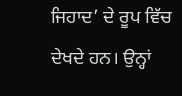ਜਿਹਾਦ’ ਦੇ ਰੂਪ ਵਿੱਚ ਦੇਖਦੇ ਹਨ। ਉਨ੍ਹਾਂ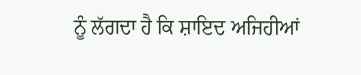ਨੂੰ ਲੱਗਦਾ ਹੈ ਕਿ ਸ਼ਾਇਦ ਅਜਿਹੀਆਂ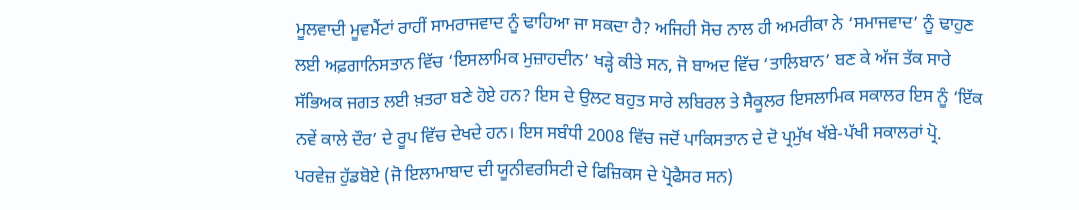ਮੂਲਵਾਦੀ ਮੂਵਮੈਂਟਾਂ ਰਾਹੀਂ ਸਾਮਰਾਜਵਾਦ ਨੂੰ ਢਾਹਿਆ ਜਾ ਸਕਦਾ ਹੈ? ਅਜਿਹੀ ਸੋਚ ਨਾਲ ਹੀ ਅਮਰੀਕਾ ਨੇ ‘ਸਮਾਜਵਾਦ’ ਨੂੰ ਢਾਹੁਣ ਲਈ ਅਫ਼ਗਾਨਿਸਤਾਨ ਵਿੱਚ ‘ਇਸਲਾਮਿਕ ਮੁਜ਼ਾਹਦੀਨ’ ਖੜ੍ਹੇ ਕੀਤੇ ਸਨ, ਜੋ ਬਾਅਦ ਵਿੱਚ ‘ਤਾਲਿਬਾਨ’ ਬਣ ਕੇ ਅੱਜ ਤੱਕ ਸਾਰੇ ਸੱਭਿਅਕ ਜਗਤ ਲਈ ਖ਼ਤਰਾ ਬਣੇ ਹੋਏ ਹਨ? ਇਸ ਦੇ ਉਲਟ ਬਹੁਤ ਸਾਰੇ ਲਬਿਰਲ ਤੇ ਸੈਕੂਲਰ ਇਸਲਾਮਿਕ ਸਕਾਲਰ ਇਸ ਨੂੰ ‘ਇੱਕ ਨਵੇਂ ਕਾਲੇ ਦੌਰ’ ਦੇ ਰੂਪ ਵਿੱਚ ਦੇਖਦੇ ਹਨ। ਇਸ ਸਬੰਧੀ 2008 ਵਿੱਚ ਜਦੋਂ ਪਾਕਿਸਤਾਨ ਦੇ ਦੋ ਪ੍ਰਮੁੱਖ ਖੱਬੇ-ਪੱਖੀ ਸਕਾਲਰਾਂ ਪ੍ਰੋ. ਪਰਵੇਜ਼ ਹੁੱਡਬੋਏ (ਜੋ ਇਲਾਮਾਬਾਦ ਦੀ ਯੂਨੀਵਰਸਿਟੀ ਦੇ ਫਿਜ਼ਿਕਸ ਦੇ ਪ੍ਰੋਫੈਸਰ ਸਨ)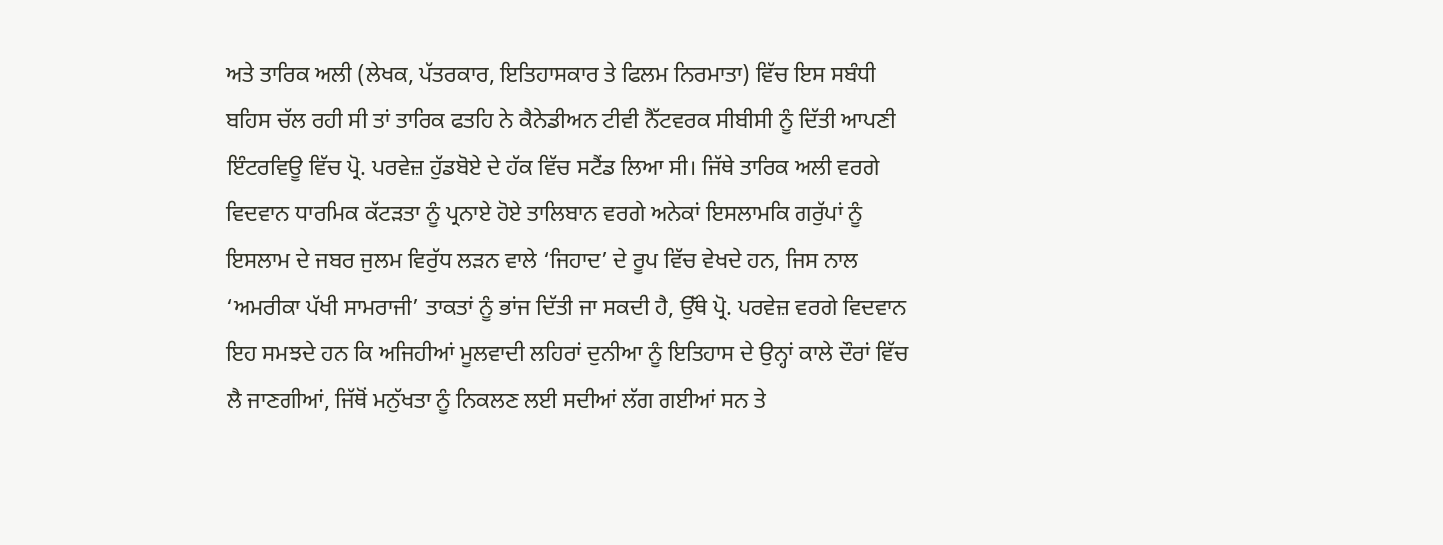ਅਤੇ ਤਾਰਿਕ ਅਲੀ (ਲੇਖਕ, ਪੱਤਰਕਾਰ, ਇਤਿਹਾਸਕਾਰ ਤੇ ਫਿਲਮ ਨਿਰਮਾਤਾ) ਵਿੱਚ ਇਸ ਸਬੰਧੀ ਬਹਿਸ ਚੱਲ ਰਹੀ ਸੀ ਤਾਂ ਤਾਰਿਕ ਫਤਹਿ ਨੇ ਕੈਨੇਡੀਅਨ ਟੀਵੀ ਨੈੱਟਵਰਕ ਸੀਬੀਸੀ ਨੂੰ ਦਿੱਤੀ ਆਪਣੀ ਇੰਟਰਵਿਊ ਵਿੱਚ ਪ੍ਰੋ. ਪਰਵੇਜ਼ ਹੁੱਡਬੋਏ ਦੇ ਹੱਕ ਵਿੱਚ ਸਟੈਂਡ ਲਿਆ ਸੀ। ਜਿੱਥੇ ਤਾਰਿਕ ਅਲੀ ਵਰਗੇ ਵਿਦਵਾਨ ਧਾਰਮਿਕ ਕੱਟੜਤਾ ਨੂੰ ਪ੍ਰਨਾਏ ਹੋਏ ਤਾਲਿਬਾਨ ਵਰਗੇ ਅਨੇਕਾਂ ਇਸਲਾਮਕਿ ਗਰੁੱਪਾਂ ਨੂੰ ਇਸਲਾਮ ਦੇ ਜਬਰ ਜੁਲਮ ਵਿਰੁੱਧ ਲੜਨ ਵਾਲੇ ‘ਜਿਹਾਦ’ ਦੇ ਰੂਪ ਵਿੱਚ ਵੇਖਦੇ ਹਨ, ਜਿਸ ਨਾਲ ‘ਅਮਰੀਕਾ ਪੱਖੀ ਸਾਮਰਾਜੀ’ ਤਾਕਤਾਂ ਨੂੰ ਭਾਂਜ ਦਿੱਤੀ ਜਾ ਸਕਦੀ ਹੈ, ਉੱਥੇ ਪ੍ਰੋ. ਪਰਵੇਜ਼ ਵਰਗੇ ਵਿਦਵਾਨ ਇਹ ਸਮਝਦੇ ਹਨ ਕਿ ਅਜਿਹੀਆਂ ਮੂਲਵਾਦੀ ਲਹਿਰਾਂ ਦੁਨੀਆ ਨੂੰ ਇਤਿਹਾਸ ਦੇ ਉਨ੍ਹਾਂ ਕਾਲੇ ਦੌਰਾਂ ਵਿੱਚ ਲੈ ਜਾਣਗੀਆਂ, ਜਿੱਥੋਂ ਮਨੁੱਖਤਾ ਨੂੰ ਨਿਕਲਣ ਲਈ ਸਦੀਆਂ ਲੱਗ ਗਈਆਂ ਸਨ ਤੇ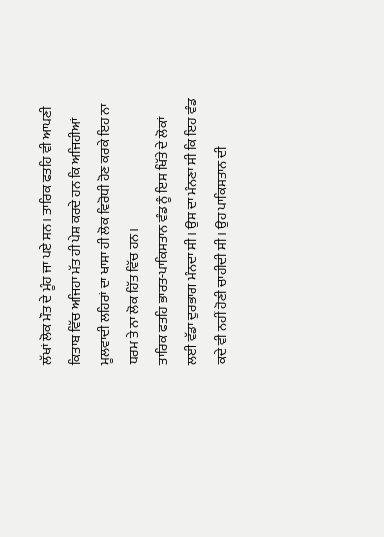ਲੱਖਾਂ ਲੋਕ ਮੌਤ ਦੇ ਮੂੰਹ ਜਾ ਪਏ ਸਨ। ਤਾਰਿਕ ਫਤਹਿ ਵੀ ਆਪਣੀ ਕਿਤਾਬ ਵਿੱਚ ਅਜਿਹਾ ਮੱਤ ਹੀ ਪੇਸ਼ ਕਰਦੇ ਹਨ ਕਿ ਅਜਿਹੀਆਂ ਮੂਲਵਾਦੀ ਲਹਿਰਾਂ ਦਾ ਖਾਸਾ ਹੀ ਲੋਕ ਵਿਰੋਧੀ ਹੋਣ ਕਰਕੇ ਇਹ ਨਾ ਧਰਮ ਤੇ ਨਾ ਲੋਕ ਹਿੱਤ ਵਿੱਚ ਹਨ।
ਤਾਰਿਕ ਫਤਹਿ ਭਾਰਤ-ਪਾਕਿਸਤਾਨ ਵੰਡ ਨੂੰ ਇਸ ਖਿੱਤੇ ਦੇ ਲੋਕਾਂ ਲਈ ਵੱਡਾ ਦੁਰਭਾਗ ਮੰਨਦਾ ਸੀ। ਉਸ ਦਾ ਮੰਨਣਾ ਸੀ ਕਿ ਇਹ ਵੰਡ ਕਦੇ ਵੀ ਨਹੀਂ ਹੋਣੀ ਚਾਹੀਦੀ ਸੀ। ਉਹ ਪਾਕਿਸਤਾਨ ਦੀ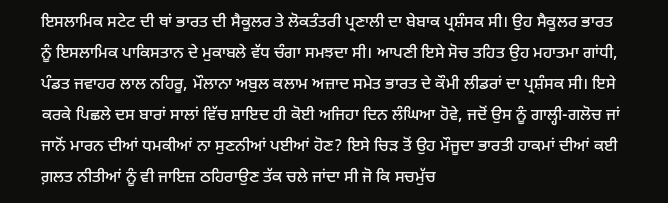ਇਸਲਾਮਿਕ ਸਟੇਟ ਦੀ ਥਾਂ ਭਾਰਤ ਦੀ ਸੈਕੂਲਰ ਤੇ ਲੋਕਤੰਤਰੀ ਪ੍ਰਣਾਲੀ ਦਾ ਬੇਬਾਕ ਪ੍ਰਸ਼ੰਸਕ ਸੀ। ਉਹ ਸੈਕੂਲਰ ਭਾਰਤ ਨੂੰ ਇਸਲਾਮਿਕ ਪਾਕਿਸਤਾਨ ਦੇ ਮੁਕਾਬਲੇ ਵੱਧ ਚੰਗਾ ਸਮਝਦਾ ਸੀ। ਆਪਣੀ ਇਸੇ ਸੋਚ ਤਹਿਤ ਉਹ ਮਹਾਤਮਾ ਗਾਂਧੀ, ਪੰਡਤ ਜਵਾਹਰ ਲਾਲ ਨਹਿਰੂ, ਮੌਲਾਨਾ ਅਬੁਲ ਕਲਾਮ ਅਜ਼ਾਦ ਸਮੇਤ ਭਾਰਤ ਦੇ ਕੌਮੀ ਲੀਡਰਾਂ ਦਾ ਪ੍ਰਸ਼ੰਸਕ ਸੀ। ਇਸੇ ਕਰਕੇ ਪਿਛਲੇ ਦਸ ਬਾਰਾਂ ਸਾਲਾਂ ਵਿੱਚ ਸ਼ਾਇਦ ਹੀ ਕੋਈ ਅਜਿਹਾ ਦਿਨ ਲੰਘਿਆ ਹੋਵੇ, ਜਦੋਂ ਉਸ ਨੂੰ ਗਾਲ੍ਹੀ-ਗਲੋਚ ਜਾਂ ਜਾਨੋਂ ਮਾਰਨ ਦੀਆਂ ਧਮਕੀਆਂ ਨਾ ਸੁਣਨੀਆਂ ਪਈਆਂ ਹੋਣ? ਇਸੇ ਚਿੜ ਤੋਂ ਉਹ ਮੌਜੂਦਾ ਭਾਰਤੀ ਹਾਕਮਾਂ ਦੀਆਂ ਕਈ ਗ਼ਲਤ ਨੀਤੀਆਂ ਨੂੰ ਵੀ ਜਾਇਜ਼ ਠਹਿਰਾਉਣ ਤੱਕ ਚਲੇ ਜਾਂਦਾ ਸੀ ਜੋ ਕਿ ਸਚਮੁੱਚ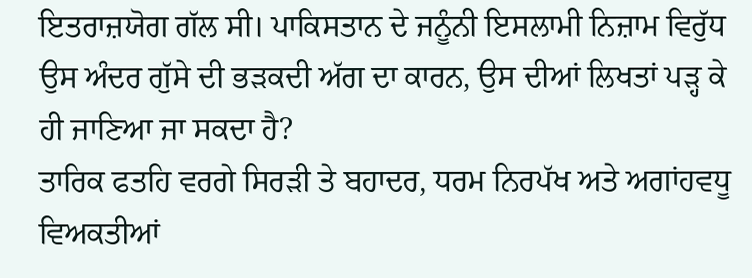ਇਤਰਾਜ਼ਯੋਗ ਗੱਲ ਸੀ। ਪਾਕਿਸਤਾਨ ਦੇ ਜਨੂੰਨੀ ਇਸਲਾਮੀ ਨਿਜ਼ਾਮ ਵਿਰੁੱਧ ਉਸ ਅੰਦਰ ਗੁੱਸੇ ਦੀ ਭੜਕਦੀ ਅੱਗ ਦਾ ਕਾਰਨ, ਉਸ ਦੀਆਂ ਲਿਖਤਾਂ ਪੜ੍ਹ ਕੇ ਹੀ ਜਾਣਿਆ ਜਾ ਸਕਦਾ ਹੈ?
ਤਾਰਿਕ ਫਤਹਿ ਵਰਗੇ ਸਿਰੜੀ ਤੇ ਬਹਾਦਰ, ਧਰਮ ਨਿਰਪੱਖ ਅਤੇ ਅਗਾਂਹਵਧੂ ਵਿਅਕਤੀਆਂ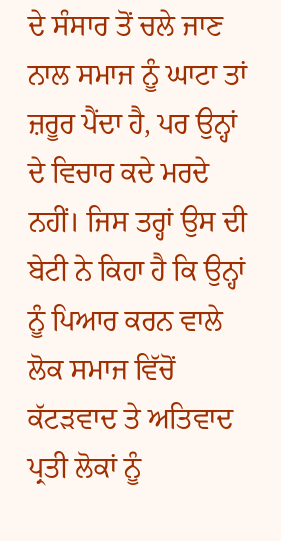ਦੇ ਸੰਸਾਰ ਤੋਂ ਚਲੇ ਜਾਣ ਨਾਲ ਸਮਾਜ ਨੂੰ ਘਾਟਾ ਤਾਂ ਜ਼ਰੂਰ ਪੈਂਦਾ ਹੈ, ਪਰ ਉਨ੍ਹਾਂ ਦੇ ਵਿਚਾਰ ਕਦੇ ਮਰਦੇ ਨਹੀਂ। ਜਿਸ ਤਰ੍ਹਾਂ ਉਸ ਦੀ ਬੇਟੀ ਨੇ ਕਿਹਾ ਹੈ ਕਿ ਉਨ੍ਹਾਂ ਨੂੰ ਪਿਆਰ ਕਰਨ ਵਾਲੇ ਲੋਕ ਸਮਾਜ ਵਿੱਚੋਂ ਕੱਟੜਵਾਦ ਤੇ ਅਤਿਵਾਦ ਪ੍ਰਤੀ ਲੋਕਾਂ ਨੂੰ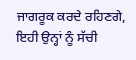ਜਾਗਰੂਕ ਕਰਦੇ ਰਹਿਣਗੇ, ਇਹੀ ਉਨ੍ਹਾਂ ਨੂੰ ਸੱਚੀ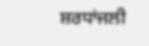ਸ਼ਰਧਾਂਜਲੀ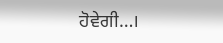ਹੋਵੇਗੀ…।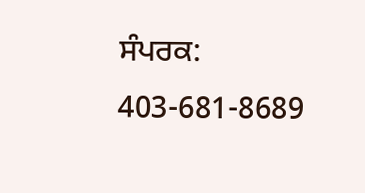ਸੰਪਰਕ: 403-681-8689